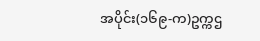အပိုင်း(၁၆၉-က)ဥက္ကဌ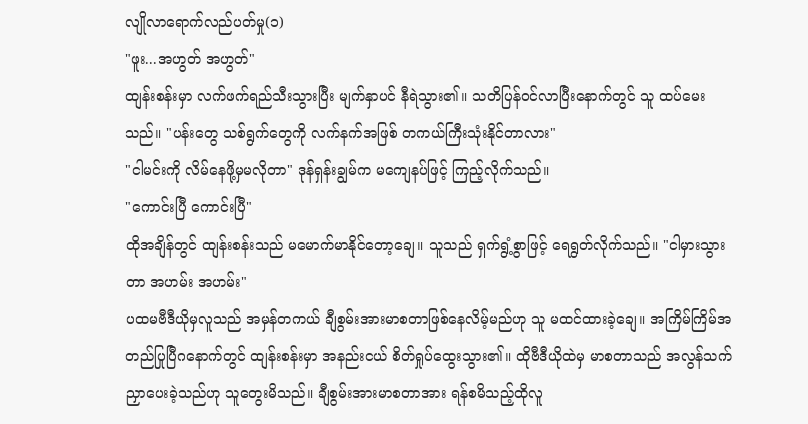လျိုလာရောက်လည်ပတ်မှု(၁)
"ဖူး...အဟွတ် အဟွတ်"
ထျန်းစန်းမှာ လက်ဖက်ရည်သီးသွားပြီး မျက်နှာပင် နီရဲသွား၏။ သတိပြန်ဝင်လာပြီးနောက်တွင် သူ ထပ်မေးသည်။ "ပန်းတွေ သစ်ရွက်တွေကို လက်နက်အဖြစ် တကယ်ကြီးသုံးနိုင်တာလား"
"ငါမင်းကို လိမ်နေဖို့မှမလိုတာ" ဒုန်ရှန်းချွမ်က မကျေနပ်ဖြင့် ကြည့်လိုက်သည်။
"ကောင်းပြီ ကောင်းပြီ"
ထိုအချိန်တွင် ထျန်းစန်းသည် မမောက်မာနိုင်တော့ချေ။ သူသည် ရှက်ရွံ့စွာဖြင့် ရေရွတ်လိုက်သည်။ "ငါမှားသွားတာ အဟမ်း အဟမ်း"
ပထမဗီဒီယိုမှလူသည် အမှန်တကယ် ချီစွမ်းအားမာစတာဖြစ်နေလိမ့်မည်ဟု သူ မထင်ထားခဲ့ချေ။ အကြိမ်ကြိမ်အတည်ပြုပြီဂနောက်တွင် ထျန်းစန်းမှာ အနည်းငယ် စိတ်ရှုပ်ထွေးသွား၏။ ထိုဗီဒီယိုထဲမှ မာစတာသည် အလွန်သက်ညှာပေးခဲ့သည်ဟု သူတွေးမိသည်။ ချီစွမ်းအားမာစတာအား ရန်စမိသည့်ထိုလူ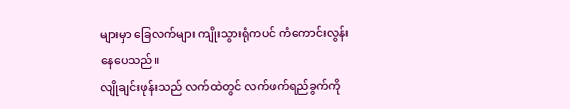များမှာ ခြေလက်များ ကျိုးသွားရုံကပင် ကံကောင်းလွန်းနေပေသည်။
လျိုချင်းဖုန်းသည် လက်ထဲတွင် လက်ဖက်ရည်ခွက်ကို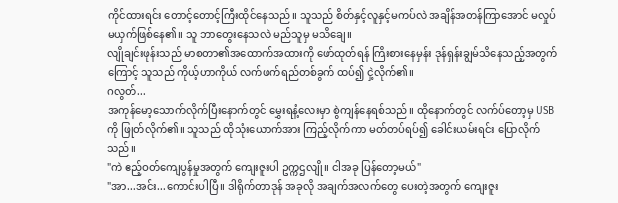ကိုင်ထားရင်း တောင့်တောင့်ကြီးထိုင်နေသည်။ သူသည် စိတ်နှင့်လူနှင့်မကပ်လဲ အချိန်အတန်ကြာအောင် မလှုပ်မယှက်ဖြစ်နေ၏။ သူ ဘာတွေးနေသလဲ မည်သူမှ မသိချေ။
လျိုချင်းဖုန်းသည် မာစတာ၏အထောက်အထားကို ဖော်ထုတ်ရန် ကြိးစားနေမှန်း ဒုန်ရှန်းချွမ်သိနေသည့်အတွက်ကြောင့် သူသည် ကိုယ့်ဟာကိုယ် လက်ဖက်ရည်တစ်ခွက် ထပ်၍ ငှဲ့လိုက်၏။
ဂလွတ်...
အကုန်မော့သောက်လိုက်ပြီးနောက်တွင် မွှေးရနံ့လေးမှာ စွဲကျန်နေရစ်သည်။ ထိုနောက်တွင် လက်ပ်တော့မှ USB ကို ဖြုတ်လိုက်၏။ သူသည် ထိုသုံးယောက်အား ကြည့်လိုက်ကာ မတ်တပ်ရပ်၍ ခေါင်းယမ်းရင်း ပြောလိုက်သည်။
"ကဲ ဧည့်ဝတ်ကျေပွန်မှုအတွက် ကျေးဇူးပါ ဥက္ကဌလျို။ ငါအခု ပြန်တော့မယ်"
"အာ...အင်း...ကောင်းပါပြီ။ ဒါရိုက်တာဒုန် အခုလို အချက်အလက်တွေ ပေးတဲ့အတွက် ကျေးဇူး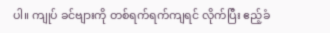ပါ။ ကျုပ် ခင်ဗျားကို တစ်ရက်ရက်ကျရင် လိုက်ပြီး ဧည့်ခံ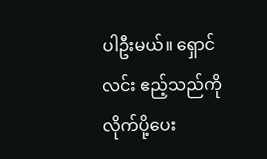ပါဦးမယ်။ ရှောင်လင်း ဧည့်သည်ကို လိုက်ပို့ပေး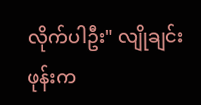လိုက်ပါဦး" လျိုချင်းဖုန်းက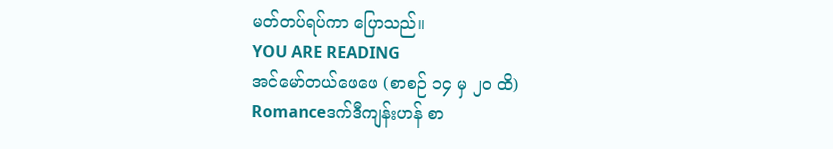မတ်တပ်ရပ်ကာ ပြောသည်။
YOU ARE READING
အင်မော်တယ်ဖေဖေ (စာစဉ် ၁၄ မှ ၂၀ ထိ)
Romanceဒက်ဒီကျန်းဟန် စာ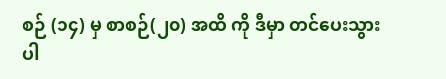စဉ် (၁၄) မှ စာစဉ်(၂၀) အထိ ကို ဒီမှာ တင်ပေးသွားပါ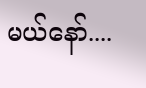မယ်နော်....